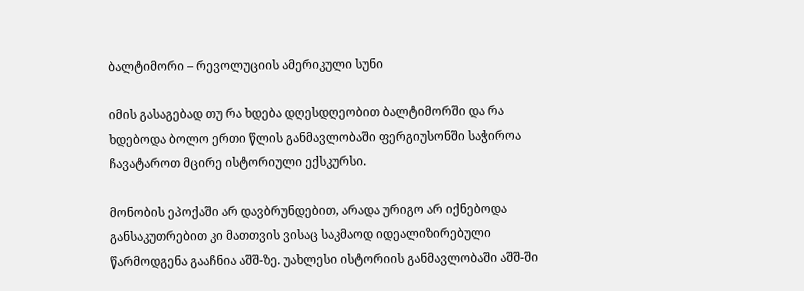ბალტიმორი – რევოლუციის ამერიკული სუნი

იმის გასაგებად თუ რა ხდება დღესდღეობით ბალტიმორში და რა ხდებოდა ბოლო ერთი წლის განმავლობაში ფერგიუსონში საჭიროა ჩავატაროთ მცირე ისტორიული ექსკურსი.

მონობის ეპოქაში არ დავბრუნდებით, არადა ურიგო არ იქნებოდა განსაკუთრებით კი მათთვის ვისაც საკმაოდ იდეალიზირებული წარმოდგენა გააჩნია აშშ-ზე. უახლესი ისტორიის განმავლობაში აშშ-ში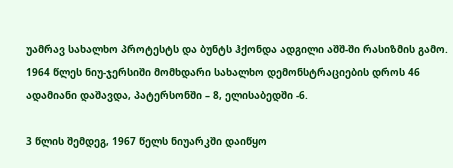უამრავ სახალხო პროტესტს და ბუნტს ჰქონდა ადგილი აშშ-ში რასიზმის გამო. 1964 წლეს ნიუ-ჯერსიში მომხდარი სახალხო დემონსტრაციების დროს 46 ადამიანი დაშავდა, პატერსონში – 8, ელისაბედში -6.

3 წლის შემდეგ, 1967 წელს ნიუარკში დაიწყო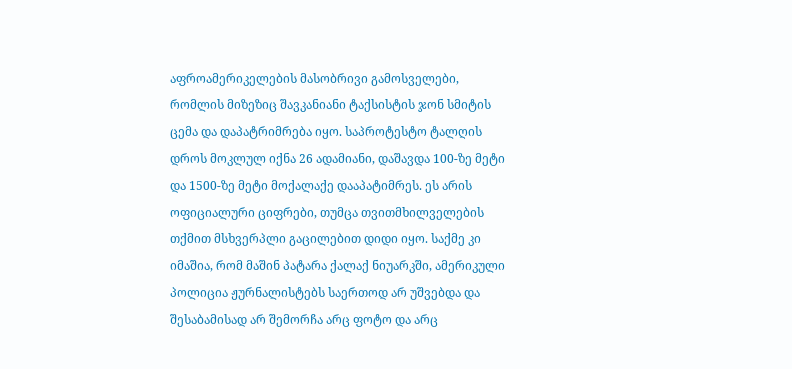აფროამერიკელების მასობრივი გამოსველები, რომლის მიზეზიც შავკანიანი ტაქსისტის ჯონ სმიტის ცემა და დაპატრიმრება იყო. საპროტესტო ტალღის დროს მოკლულ იქნა 26 ადამიანი, დაშავდა 100-ზე მეტი და 1500-ზე მეტი მოქალაქე დააპატიმრეს. ეს არის ოფიციალური ციფრები, თუმცა თვითმხილველების თქმით მსხვერპლი გაცილებით დიდი იყო. საქმე კი იმაშია, რომ მაშინ პატარა ქალაქ ნიუარკში, ამერიკული პოლიცია ჟურნალისტებს საერთოდ არ უშვებდა და შესაბამისად არ შემორჩა არც ფოტო და არც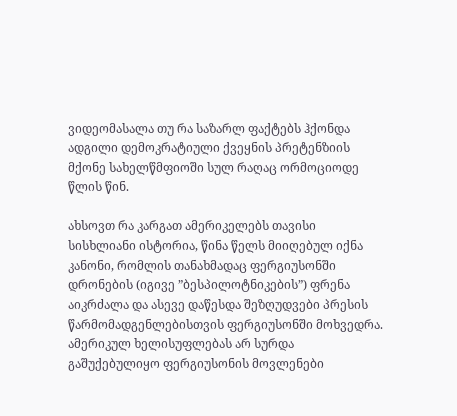ვიდეომასალა თუ რა საზარლ ფაქტებს ჰქონდა ადგილი დემოკრატიული ქვეყნის პრეტენზიის მქონე სახელწმფიოში სულ რაღაც ორმოციოდე წლის წინ.

ახსოვთ რა კარგათ ამერიკელებს თავისი სისხლიანი ისტორია, წინა წელს მიიღებულ იქნა კანონი, რომლის თანახმადაც ფერგიუსონში დრონების (იგივე ”ბესპილოტნიკების”) ფრენა აიკრძალა და ასევე დაწესდა შეზღუდვები პრესის წარმომადგენლებისთვის ფერგიუსონში მოხვედრა. ამერიკულ ხელისუფლებას არ სურდა გაშუქებულიყო ფერგიუსონის მოვლენები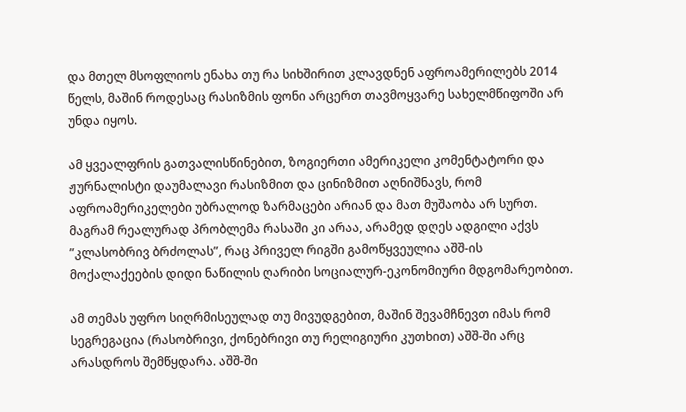და მთელ მსოფლიოს ენახა თუ რა სიხშირით კლავდნენ აფროამერილებს 2014 წელს, მაშინ როდესაც რასიზმის ფონი არცერთ თავმოყვარე სახელმწიფოში არ უნდა იყოს.

ამ ყვეალფრის გათვალისწინებით, ზოგიერთი ამერიკელი კომენტატორი და ჟურნალისტი დაუმალავი რასიზმით და ცინიზმით აღნიშნავს, რომ აფროამერიკელები უბრალოდ ზარმაცები არიან და მათ მუშაობა არ სურთ. მაგრამ რეალურად პრობლემა რასაში კი არაა, არამედ დღეს ადგილი აქვს ”კლასობრივ ბრძოლას”, რაც პრიველ რიგში გამოწყვეულია აშშ-ის მოქალაქეების დიდი ნაწილის ღარიბი სოციალურ-ეკონომიური მდგომარეობით.

ამ თემას უფრო სიღრმისეულად თუ მივუდგებით, მაშინ შევამჩნევთ იმას რომ სეგრეგაცია (რასობრივი, ქონებრივი თუ რელიგიური კუთხით) აშშ-ში არც არასდროს შემწყდარა. აშშ-ში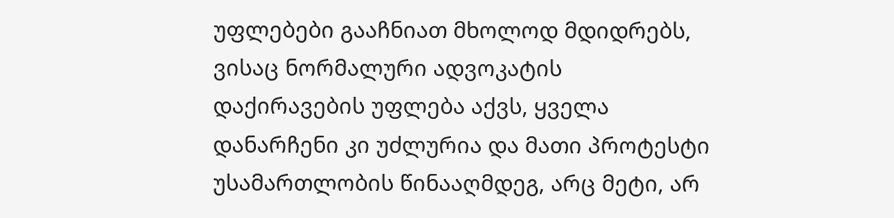უფლებები გააჩნიათ მხოლოდ მდიდრებს, ვისაც ნორმალური ადვოკატის დაქირავების უფლება აქვს, ყველა დანარჩენი კი უძლურია და მათი პროტესტი უსამართლობის წინააღმდეგ, არც მეტი, არ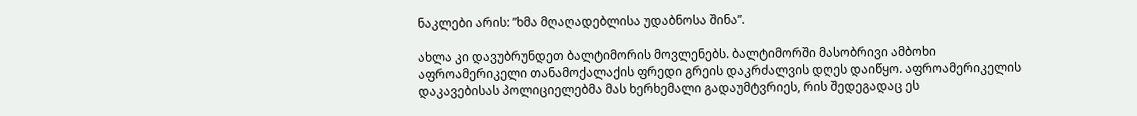ნაკლები არის: ”ხმა მღაღადებლისა უდაბნოსა შინა”.

ახლა კი დავუბრუნდეთ ბალტიმორის მოვლენებს. ბალტიმორში მასობრივი ამბოხი აფროამერიკელი თანამოქალაქის ფრედი გრეის დაკრძალვის დღეს დაიწყო. აფროამერიკელის დაკავებისას პოლიციელებმა მას ხერხემალი გადაუმტვრიეს, რის შედეგადაც ეს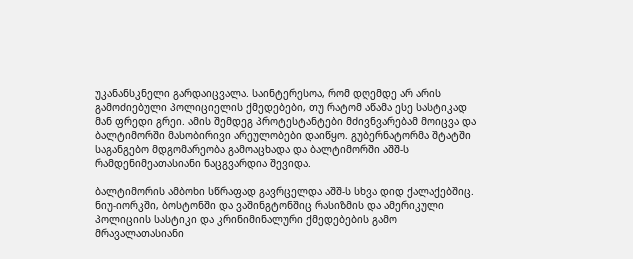უკანანსკნელი გარდაიცვალა. საინტერესოა, რომ დღემდე არ არის გამოძიებული პოლიციელის ქმედებები, თუ რატომ აწამა ესე სასტიკად მან ფრედი გრეი. ამის შემდეგ პროტესტანტები მძივნვარებამ მოიცვა და ბალტიმორში მასობირივი არეულობები დაიწყო. გუბერნატორმა შტატში საგანგებო მდგომარეობა გამოაცხადა და ბალტიმორში აშშ-ს რამდენიმეათასიანი ნაცგვარდია შევიდა.

ბალტიმორის ამბოხი სწრაფად გავრცელდა აშშ-ს სხვა დიდ ქალაქებშიც. ნიუ-იორკში, ბოსტონში და ვაშინგტონშიც რასიზმის და ამერიკული პოლიციის სასტიკი და კრინიმინალური ქმედებების გამო მრავალათასიანი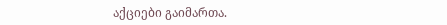აქციები გაიმართა.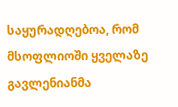საყურადღებოა, რომ მსოფლიოში ყველაზე გავლენიანმა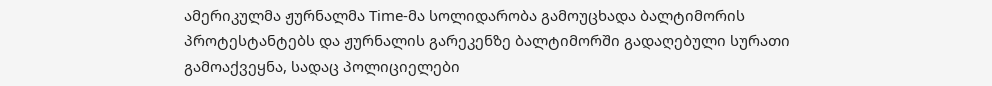ამერიკულმა ჟურნალმა Time-მა სოლიდარობა გამოუცხადა ბალტიმორის პროტესტანტებს და ჟურნალის გარეკენზე ბალტიმორში გადაღებული სურათი გამოაქვეყნა, სადაც პოლიციელები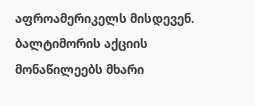აფროამერიკელს მისდევენ. ბალტიმორის აქციის მონაწილეებს მხარი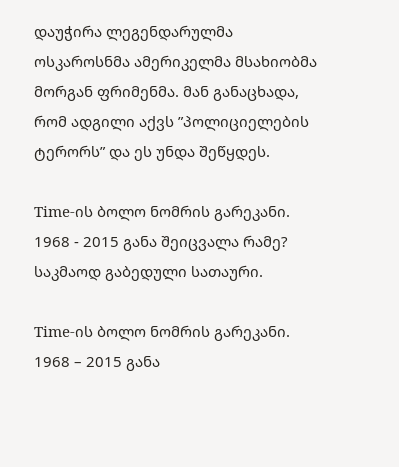დაუჭირა ლეგენდარულმა ოსკაროსნმა ამერიკელმა მსახიობმა მორგან ფრიმენმა. მან განაცხადა, რომ ადგილი აქვს ”პოლიციელების ტერორს” და ეს უნდა შეწყდეს.

Time-ის ბოლო ნომრის გარეკანი. 1968 - 2015 განა შეიცვალა რამე? საკმაოდ გაბედული სათაური.

Time-ის ბოლო ნომრის გარეკანი. 1968 – 2015 განა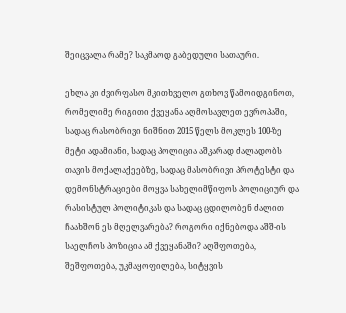შეიცვალა რამე? საკმაოდ გაბედული სათაური.

ეხლა კი ძვირფასო მკითხველო გთხოვ წამოიდგინოთ, რომელიმე რიგითი ქვეყანა აღმოსავლეთ ევროპაში, სადაც რასობრივი ნიშნით 2015 წელს მოკლეს 100-ზე მეტი ადამიანი, სადაც პოლიცია აშკარად ძალადობს თავის მოქალაქეებზე, სადაც მასობრივი პროტესტი და დემონსტრაციები მოყვა სახელიმწიფოს პოლიციურ და რასისტულ პოლიტიკას და სადაც ცდილობენ ძალით ჩაახშონ ეს მღელვარება? როგორი იქნებოდა აშშ-ის საელჩოს პოზიცია ამ ქვეყანაში? აღშფოთება, შეშფოთება, უკმაყოფილება, სიტყვის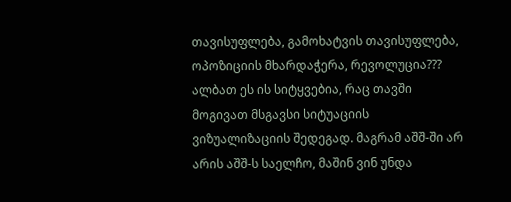თავისუფლება, გამოხატვის თავისუფლება, ოპოზიციის მხარდაჭერა, რევოლუცია??? ალბათ ეს ის სიტყვებია, რაც თავში მოგივათ მსგავსი სიტუაციის ვიზუალიზაციის შედეგად. მაგრამ აშშ-ში არ არის აშშ-ს საელჩო, მაშინ ვინ უნდა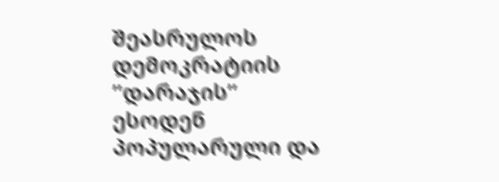შეასრულოს დემოკრატიის ”დარაჯის” ესოდენ პოპულარული და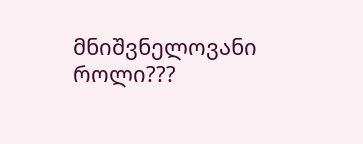მნიშვნელოვანი როლი???